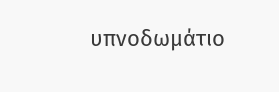υπνοδωμάτιο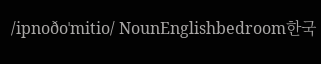/ipnoðoˈmitio/ NounEnglishbedroom한국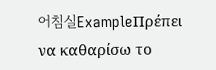어침실ExampleΠρέπει να καθαρίσω το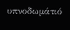υπνοδωμάτιό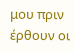μου πριν έρθουν οι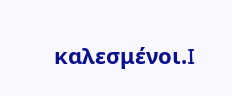καλεσμένοι.I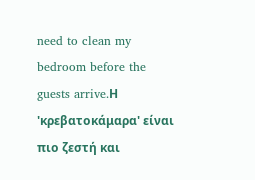need to clean my bedroom before the guests arrive.Η 'κρεβατοκάμαρα' είναι πιο ζεστή και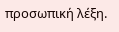προσωπική λέξη.